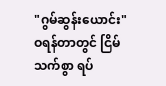"ဂွမ်ဆွန်းယောင်း"
ဝရန်တာတွင် ငြိမ်သက်စွာ ရပ်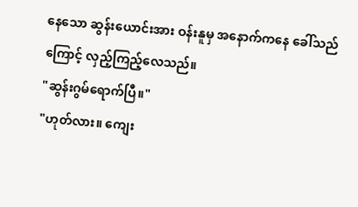နေသော ဆွန်းယောင်းအား ဝန်းနူမှ အနောက်ကနေ ခေါ်သည်ကြောင့် လှည့်ကြည့်လေသည်။
"ဆွန်းဂွမ်ရောက်ပြီ။"
"ဟုတ်လား။ ကျေး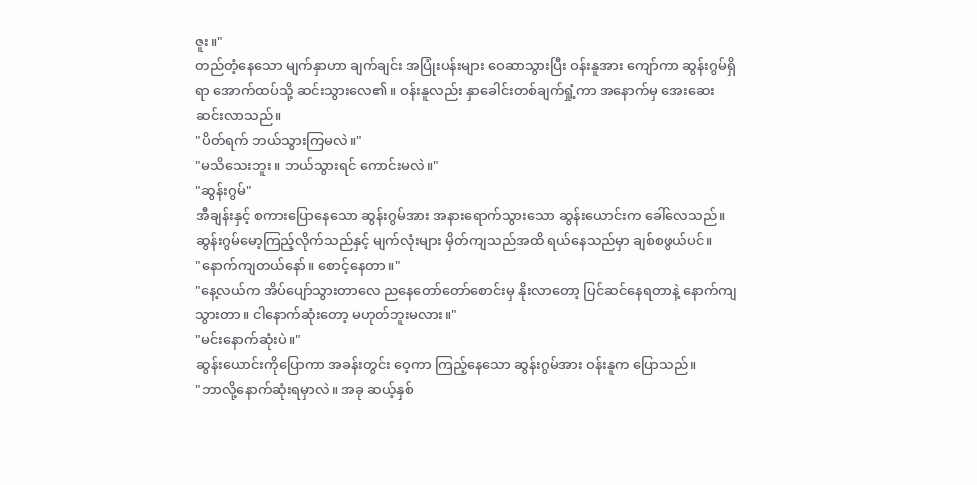ဇူး။"
တည်တံ့နေသော မျက်နှာဟာ ချက်ချင်း အပြုံးပန်းများ ဝေဆာသွားပြီး ဝန်းနူအား ကျော်ကာ ဆွန်းဂွမ်ရှိရာ အောက်ထပ်သို့ ဆင်းသွားလေ၏။ ဝန်းနူလည်း နှာခေါင်းတစ်ချက်ရှုံ့ကာ အနောက်မှ အေးဆေး ဆင်းလာသည်။
"ပိတ်ရက် ဘယ်သွားကြမလဲ။"
"မသိသေးဘူး။ ဘယ်သွားရင် ကောင်းမလဲ။"
"ဆွန်းဂွမ်"
အီချန်းနှင့် စကားပြောနေသော ဆွန်းဂွမ်အား အနားရောက်သွားသော ဆွန်းယောင်းက ခေါ်လေသည်။ ဆွန်းဂွမ်မော့ကြည့်လိုက်သည်နှင့် မျက်လုံးများ မှိတ်ကျသည်အထိ ရယ်နေသည်မှာ ချစ်စဖွယ်ပင်။
"နောက်ကျတယ်နော်။ စောင့်နေတာ။"
"နေ့လယ်က အိပ်ပျော်သွားတာလေ ညနေတော်တော်စောင်းမှ နိုးလာတော့ ပြင်ဆင်နေရတာနဲ့ နောက်ကျသွားတာ။ ငါနောက်ဆုံးတော့ မဟုတ်ဘူးမလား။"
"မင်းနောက်ဆုံးပဲ။"
ဆွန်းယောင်းကိုပြောကာ အခန်းတွင်း ဝေ့ကာ ကြည့်နေသော ဆွန်းဂွမ်အား ဝန်းနူက ပြောသည်။
"ဘာလို့နောက်ဆုံးရမှာလဲ။ အခု ဆယ့်နှစ်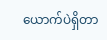ယောက်ပဲရှိတာ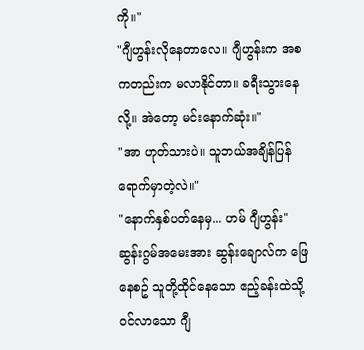ကို။"
"ဂျီဟွန်းလိုနေတာလေ။ ဂျီဟွန်းက အစကတည်းက မလာနိုင်တာ။ ခရီးသွားနေလို့။ အဲတော့ မင်းနောက်ဆုံး။"
"အာ ဟုတ်သားပဲ။ သူဘယ်အချိန်ပြန်ရောက်မှာတဲ့လဲ။"
"နောက်နှစ်ပတ်နေမှ... ဟမ် ဂျီဟွန်း"
ဆွန်းဂွမ်အမေးအား ဆွန်းချောလ်က ဖြေနေစဥ် သူတို့ထိုင်နေသော ဧည့်ခန်းထဲသို့ ဝင်လာသော ဂျီ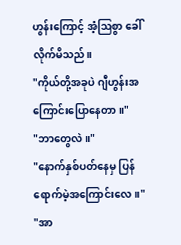ဟွန်းကြောင့် အံ့ဩစွာ ခေါ်လိုက်မိသည်။
"ကိုယ်တို့အခုပဲ ဂျီဟွန်းအကြောင်းပြောနေတာ။"
"ဘာတွေလဲ။"
"နောက်နှစ်ပတ်နေမှ ပြန်ရောက်မဲ့အကြောင်းလေ။"
"အာ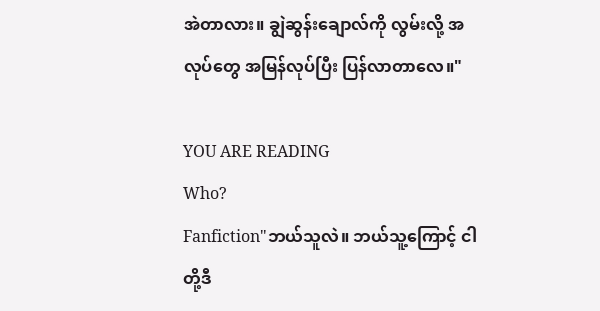အဲတာလား။ ချွဲဆွန်းချောလ်ကို လွမ်းလို့ အလုပ်တွေ အမြန်လုပ်ပြီး ပြန်လာတာလေ။"

YOU ARE READING
Who?
Fanfiction"ဘယ်သူလဲ။ ဘယ်သူ့ကြောင့် ငါတို့ဒီ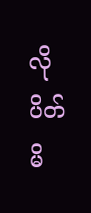လိုပိတ်မိ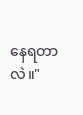နေရတာလဲ။"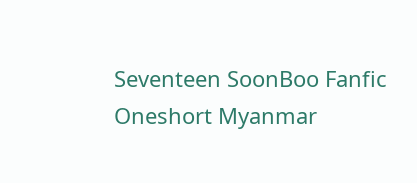Seventeen SoonBoo Fanfic Oneshort Myanmar